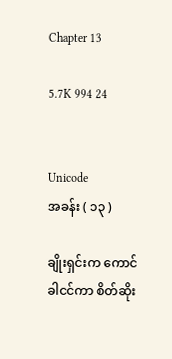Chapter 13

5.7K 994 24


Unicode
အခန်း ( ၁၃ )

ချိုးရှင်းက ကောင်ခါငင်ကာ စိတ်ဆိုး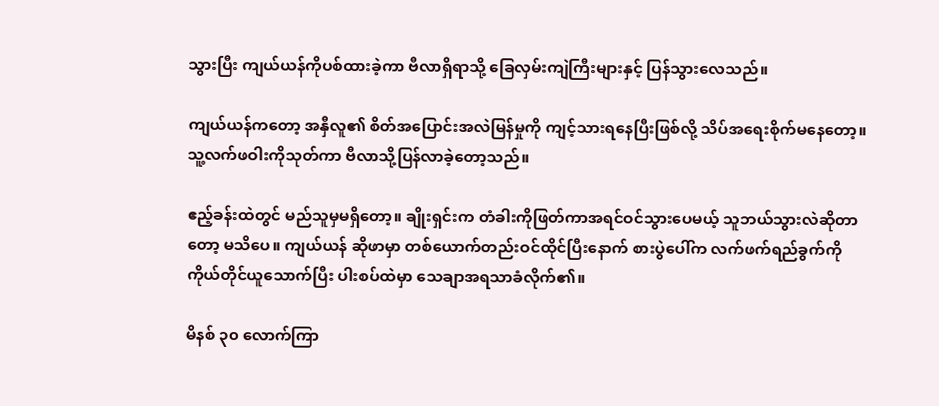သွားပြီး ကျယ်ယန်ကိုပစ်ထားခဲ့ကာ ဗီလာရှိရာသို့ ခြေလှမ်းကျဲကြီးများနှင့် ပြန်သွားလေသည်။

ကျယ်ယန်ကတော့ အနှီလူ၏ စိတ်အပြောင်းအလဲမြန်မှုကို ကျင့်သားရနေပြီးဖြစ်လို့ သိပ်အရေးစိုက်မနေတော့။ သူ့လက်ဖဝါးကိုသုတ်ကာ ဗီလာသို့ပြန်လာခဲ့တော့သည်။

ဧည့်ခန်းထဲတွင် မည်သူမှမရှိတော့။ ချိုးရှင်းက တံခါးကိုဖြတ်ကာအရင်ဝင်သွားပေမယ့် သူဘယ်သွားလဲဆိုတာတော့ မသိပေ။ ကျယ်ယန် ဆိုဖာမှာ တစ်ယောက်တည်းဝင်ထိုင်ပြီးနောက် စားပွဲပေါ်က လက်ဖက်ရည်ခွက်ကို ကိုယ်တိုင်ယူသောက်ပြီး ပါးစပ်ထဲမှာ သေချာအရသာခံလိုက်၏။

မိနစ် ၃၀ လောက်ကြာ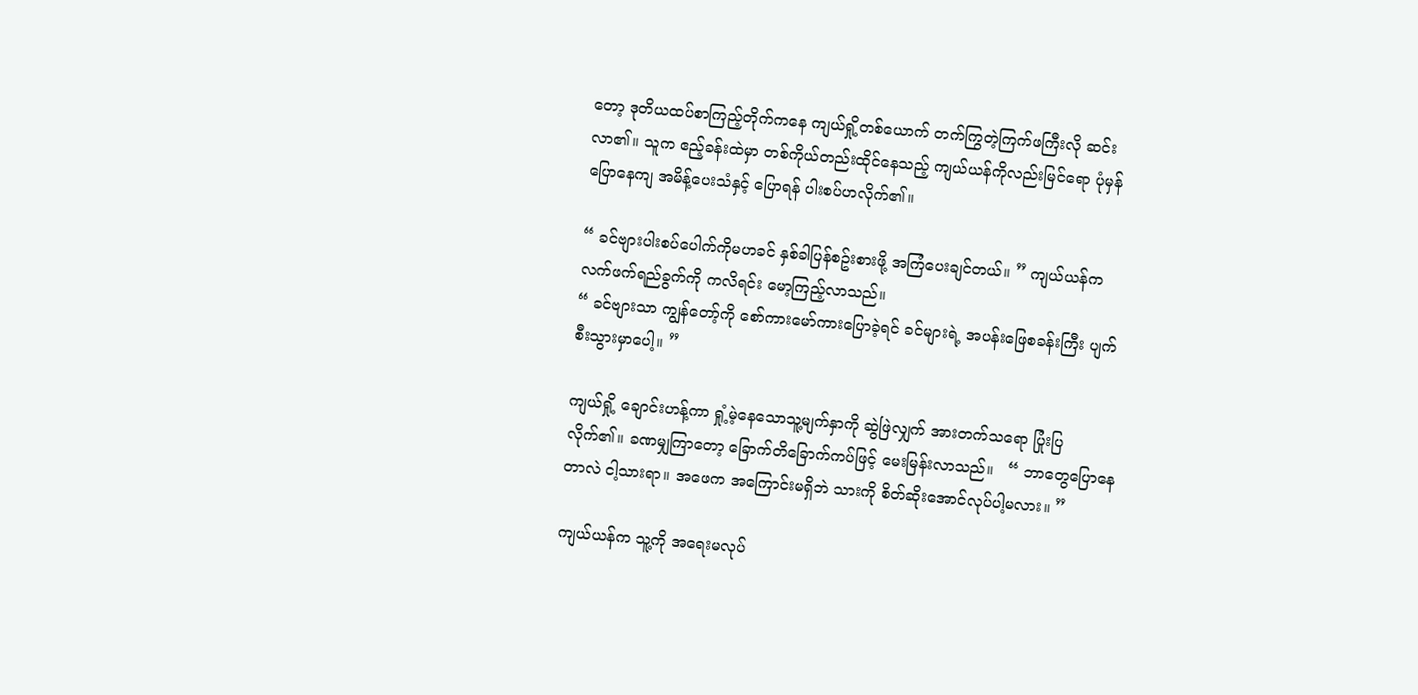တော့ ဒုတိယထပ်စာကြည့်တိုက်ကနေ ကျယ်ရှို့တစ်ယောက် တက်ကြွတဲ့ကြက်ဖကြီးလို ဆင်းလာ၏။ သူက ဧည့်ခန်းထဲမှာ တစ်ကိုယ်တည်းထိုင်နေသည့် ကျယ်ယန်ကိုလည်းမြင်ရော ပုံမှန်ပြောနေကျ အမိန့်ပေးသံနှင့် ပြောရန် ပါးစပ်ဟလိုက်၏။

“ ခင်ဗျားပါးစပ်ပေါက်ကိုမဟခင် နှစ်ခါပြန်စဥ်းစားဖို့ အကြံပေးချင်တယ်။ ” ကျယ်ယန်က လက်ဖက်ရည်ခွက်ကို ကလိရင်း မော့ကြည့်လာသည်။
“ ခင်ဗျားသာ ကျွန်တော့်ကို စော်ကားမော်ကားပြောခဲ့ရင် ခင်များရဲ့ အပန်းဖြေစခန်းကြီး ပျက်စီးသွားမှာပေါ့။ ”

ကျယ်ရှို့ ချောင်းဟန့်ကာ ရှုံ့မဲ့နေသောသူ့မျက်နှာကို ဆွဲဖြဲလျှက် အားတက်သရော ပြုံးပြလိုက်၏။ ခဏမျှကြာတော့ ခြောက်တိခြောက်ကပ်ဖြင့် မေးမြန်းလာသည်။   “ ဘာတွေပြောနေတာလဲ ငါ့သားရာ။ အဖေက အကြောင်းမရှိဘဲ သားကို စိတ်ဆိုးအောင်လုပ်ပါ့မလား။ ”

ကျယ်ယန်က သူ့ကို အရေးမလုပ်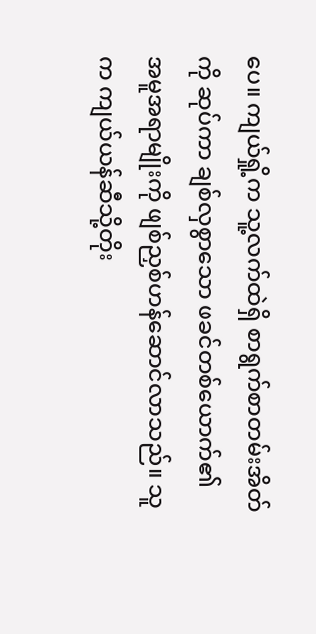ပေ။ ကျယ်ရှို့က သူ့လက်ထဲရှိ စာရွက်စာတမ်းအိတ်ကို ဆုပ်ကာ ချစ်လှစွာသော ဖခင်တစ်ယောက်၏ အမူအရာမျိုးကို ဖျစ်ညှစ်ဟန်ဆောင်လာသည်။ သူက ကျယ်ယန်ဆီသို့တိုး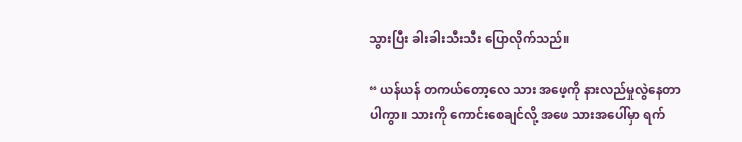သွားပြီး ခါးခါးသီးသီး ပြောလိုက်သည်။

“ ယန်ယန် တကယ်တော့လေ သား အဖေ့ကို နားလည်မှုလွဲနေတာပါကွာ။ သားကို ကောင်းစေချင်လို့ အဖေ သားအပေါ်မှာ ရက်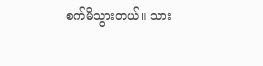စက်မိသွားတယ်။ သား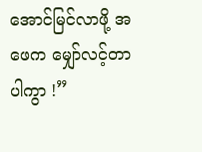အောင်မြင်လာဖို့ အဖေက မျှော်လင့်တာပါကွာ !”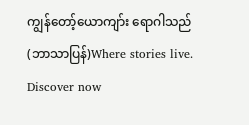ကျွန်တော့်ယောကျာ်း ရောဂါသည် (ဘာသာပြန်)Where stories live. Discover now